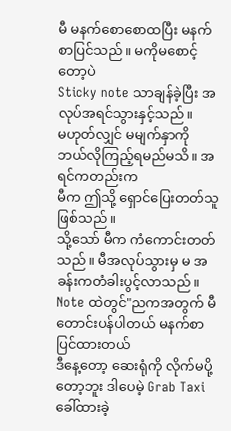မီ မနက်စောစောထပြီး မနက်စာပြင်သည်။ မကိုမစောင့်တော့ပဲ
Sticky note သာချန်ခဲ့ပြီး အလုပ်အရင်သွားနှင့်သည်။
မဟုတ်လျှင် မမျက်နှာကို ဘယ်လိုကြည့်ရမည်မသိ။ အရင်ကတည်းက
မီက ဤသို့ ရှောင်ပြေးတတ်သူဖြစ်သည်။
သို့သော် မီက ကံကောင်းတတ်သည်။ မီအလုပ်သွားမှ မ အခန်းကတံခါးပွင့်လာသည်။
Note ထဲတွင်"ညကအတွက် မီတောင်းပန်ပါတယ် မနက်စာပြင်ထားတယ်
ဒီနေ့တော့ ဆေးရုံကို လိုက်မပို့တော့ဘူး ဒါပေမဲ့ Grab Taxi ခေါ်ထားခဲ့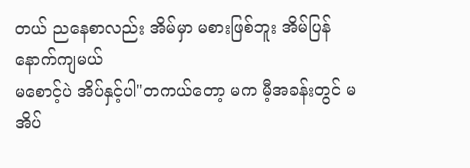တယ် ညနေစာလည်း အိမ်မှာ မစားဖြစ်ဘူး အိမ်ပြန်နောက်ကျမယ်
မစောင့်ပဲ အိပ်နှင့်ပါ"တကယ်တော့ မက မီ့အခန်းတွင် မအိပ်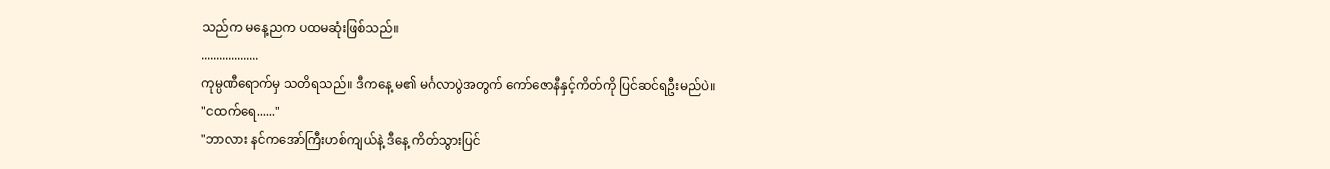သည်က မနေ့ညက ပထမဆုံးဖြစ်သည်။
...................
ကုမ္ပဏီရောက်မှ သတိရသည်။ ဒီကနေ့ မ၏ မင်္ဂလာပွဲအတွက် ကော်ဇောနီနှင့်ကိတ်ကို ပြင်ဆင်ရဦးမည်ပဲ။
"ငထက်ရေ......"
"ဘာလား နင်ကအော်ကြီးဟစ်ကျယ်နဲ့ ဒီနေ့ ကိတ်သွားပြင်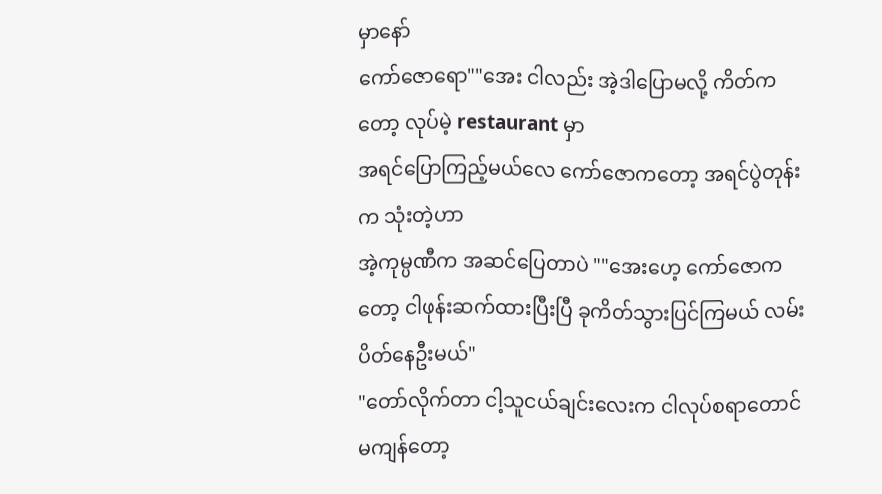မှာနော်
ကော်ဇောရော""အေး ငါလည်း အဲ့ဒါပြောမလို့ ကိတ်ကတော့ လုပ်မဲ့ restaurant မှာ
အရင်ပြောကြည့်မယ်လေ ကော်ဇောကတော့ အရင်ပွဲတုန်းက သုံးတဲ့ဟာ
အဲ့ကုမ္ပဏီက အဆင်ပြေတာပဲ ""အေးဟေ့ ကော်ဇောကတော့ ငါဖုန်းဆက်ထားပြီးပြီ ခုကိတ်သွားပြင်ကြမယ် လမ်းပိတ်နေဦးမယ်"
"တော်လိုက်တာ ငါ့သူငယ်ချင်းလေးက ငါလုပ်စရာတောင်မကျန်တော့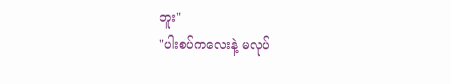ဘူး"
"ပါးစပ်ကလေးနဲ့ မလုပ်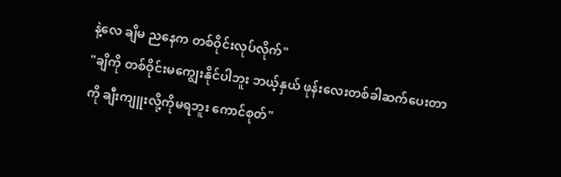နဲ့လေ ချိမ ညနေက တစ်ဝိုင်းလုပ်လိုက်"
"ချိကို တစ်ဝိုင်းမကျွေးနိုင်ပါဘူး ဘယ့်နှယ် ဖုန်းလေးတစ်ခါဆက်ပေးတာကို ချီးကျူးလို့ကိုမရဘူး ကောင်စုတ်"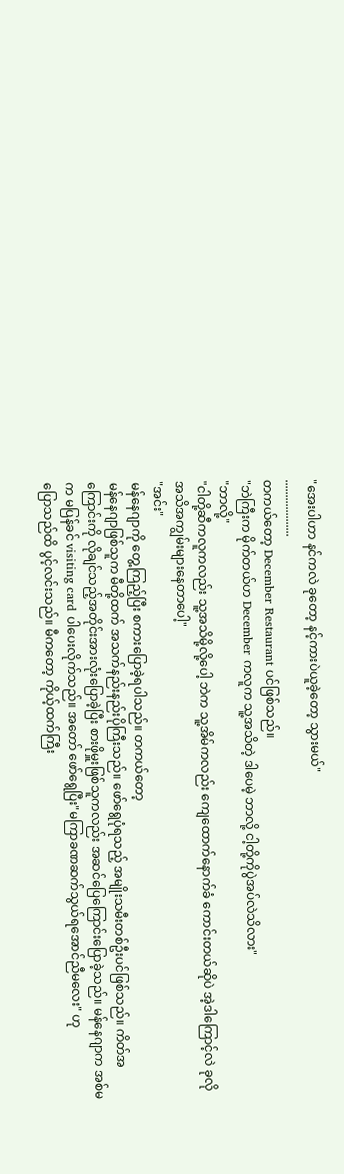"အေးပါဟာ နင်ကလဲ ခုတော့ နင့်ကားပဲယူခဲ့တော့ သွားမယ်"
...................
တကယ်တော့ December Restaurant ပင်ဖြစ်သည်။
"ဘဲကြီးက မိုက်တယ်ဟ December ကလူက သူ့အသိတဲ့ ဒါပေမဲ့ ဘာလို့ ငါ့တို့ကိုပွဲအပ်လဲသိလား"
"ဘာလို့"
"ငါတို့ဆီကလူကလည်း သူ့အသိမို့လို့ပေါ့ ဘဲက သူ့အိမ်ကလည်း ကျေထောက်နောက်ခံ ကောင်းတယ်ဆိုပဲ အဲ့ဒါကြောင့်လဲ ခုလို အသိအကျွမ်းများနေတာပေါ့"
"အင်း"
မန်နေဂျာကို တွေ့ကြည့်ပြီး စကားပြောခဲ့ရပါသည်။ တကယ်တော့
မန်နေဂျာဖြစ်သူက မီတို့ထက် အသက်နည်းနည်းပိုကြီးသည်။ ဖော်ရွေပုံရသည့် အမျိုးသမီးတစ်ဦးပင်ဖြစ်သည်။ ကိတ်အကြောင်းကို လိုချင်သည့်အတိုင်းအားလုံးပြောခဲ့ပြီး စားဖိုမှူးဖြစ်သူကလည်း အဆင်ပြေကြောင်းပြောခဲ့သည်။ မန်နေဂျာက အစ်မက မပြန်ခင် visiting card ပါပေးလိုက်သည်။ အတော် ဖော်ရွေပြီး"မကြာခဏဆက်သွယ်ရအောင်ညီမလေး" ဟု
ပြောသည်ထိ ပွင့်လင်းသည်။ မီကတော့ ကိုယ့်ထက်ကြီး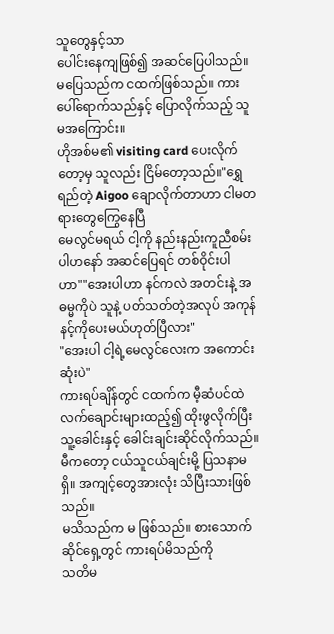သူတွေနှင့်သာ
ပေါင်းနေကျဖြစ်၍ အဆင်ပြေပါသည်။ မပြေသည်က ငထက်ဖြစ်သည်။ ကားပေါ်ရောက်သည်နှင့် ပြောလိုက်သည့် သူမအကြောင်း။
ဟိုအစ်မ၏ visiting card ပေးလိုက်တော့မှ သူလည်း ငြိမ်တော့သည်။"ရွှေရည်တဲ့ Aigoo ချောလိုက်တာဟာ ငါမတရားတွေကြွေနေပြီ
မေလွင်မရယ် ငါ့ကို နည်းနည်းကူညီစမ်းပါဟနော် အဆင်ပြေရင် တစ်ဝိုင်းပါဟာ""အေးပါဟာ နင်ကလဲ အတင်းနဲ့ အဓမ္မကိုပဲ သူနဲ့ ပတ်သတ်တဲ့အလုပ် အကုန်နင့်ကိုပေးမယ်ဟုတ်ပြီလား"
"အေးပါ ငါ့ရဲ့မေလွင်လေးက အကောင်းဆုံးပဲ"
ကားရပ်ချိန်တွင် ငထက်က မီ့ဆံပင်ထဲ လက်ချောင်းများထည့်၍ ထိုးဖွလိုက်ပြီး သူ့ခေါင်းနှင့် ခေါင်းချင်းဆိုင်လိုက်သည်။ မီကတော့ ငယ်သူငယ်ချင်းမို့ ပြသနာမရှိ။ အကျင့်တွေအားလုံး သိပြီးသားဖြစ်သည်။
မသိသည်က မ ဖြစ်သည်။ စားသောက်ဆိုင်ရှေ့တွင် ကားရပ်မိသည်ကို
သတိမ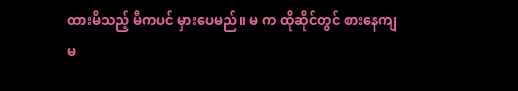ထားမိသည့် မီကပင် မှားပေမည်။ မ က ထိုဆိုင်တွင် စားနေကျ
မ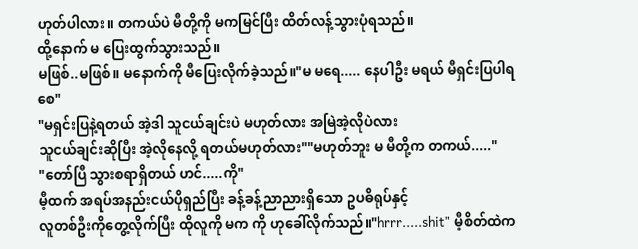ဟုတ်ပါလား။ တကယ်ပဲ မီတို့ကို မကမြင်ပြီး ထိတ်လန့်သွားပုံရသည်။
ထို့နောက် မ ပြေးထွက်သွားသည်။
မဖြစ်..မဖြစ်။ မနောက်ကို မီပြေးလိုက်ခဲ့သည်။"မ မရေ..... နေပါဦး မရယ် မီရှင်းပြပါရစေ"
"မရှင်းပြနဲ့ရတယ် အဲ့ဒါ သူငယ်ချင်းပဲ မဟုတ်လား အမြဲအဲ့လိုပဲလား
သူငယ်ချင်းဆိုပြီး အဲ့လိုနေလို့ ရတယ်မဟုတ်လား""မဟုတ်ဘူး မ မီတို့က တကယ်....."
"တော်ပြီ သွားစရာရှိတယ် ဟင်.....ကို"
မီ့ထက် အရပ်အနည်းငယ်ပိုရှည်ပြီး ခန့်ခန့်ညာညားရှိသော ဥပဓိရုပ်နှင့်
လူတစ်ဦးကိုတွေ့လိုက်ပြီး ထိုလူကို မက ကို ဟုခေါ်လိုက်သည်။"hrrr.....shit" မီ့စိတ်ထဲက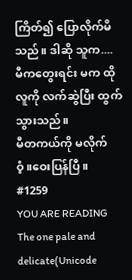ကြိတ်၍ ပြောလိုက်မိသည်။ ဒါဆို သူက....
မီကတွေးရင်း မက ထိုလူကို လက်ဆွဲပြီး ထွက်သွားသည်။
မီတကယ်ကို မလိုက်ဝံ့။ဝေးပြန်ပြီ။
#1259
YOU ARE READING
The one pale and delicate(Unicode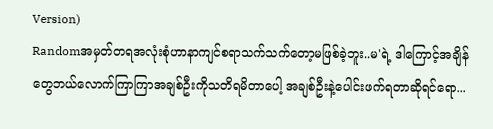Version)
Randomအမှတ်တရအလုံးစုံဟာနာကျင်စရာသက်သက်တော့မဖြစ်ခဲ့ဘူး..မ'ရဲ့ ဒါကြောင့်အချိန်တွေဘယ်လောက်ကြာကြာအချစ်ဦးကိုသတိရမိတာပေါ့ အချစ်ဦးနဲ့ပေါင်းဖက်ရတာဆိုရင်ရော...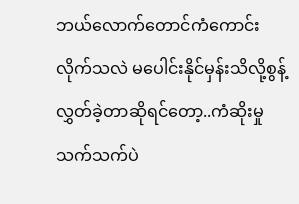ဘယ်လောက်တောင်ကံကောင်းလိုက်သလဲ မပေါင်းနိုင်မှန်းသိလို့စွန့်လွှတ်ခဲ့တာဆိုရင်တော့..ကံဆိုးမှုသက်သက်ပဲ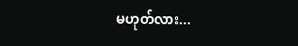မဟုတ်လား...